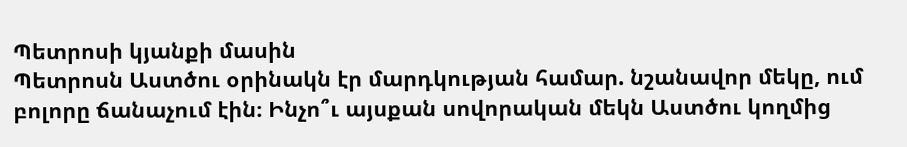Պետրոսի կյանքի մասին
Պետրոսն Աստծու օրինակն էր մարդկության համար. նշանավոր մեկը, ում բոլորը ճանաչում էին։ Ինչո՞ւ այսքան սովորական մեկն Աստծու կողմից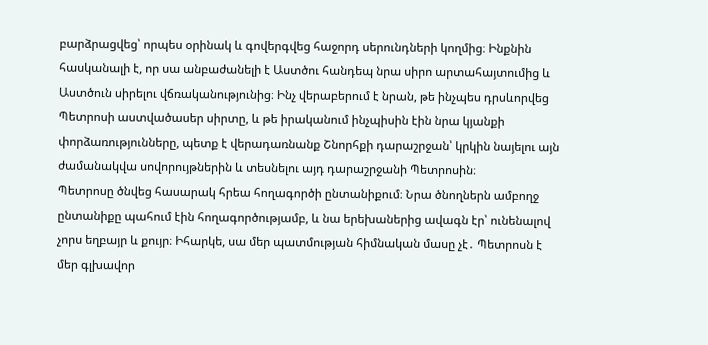բարձրացվեց՝ որպես օրինակ և գովերգվեց հաջորդ սերունդների կողմից։ Ինքնին հասկանալի է, որ սա անբաժանելի է Աստծու հանդեպ նրա սիրո արտահայտումից և Աստծուն սիրելու վճռականությունից։ Ինչ վերաբերում է նրան, թե ինչպես դրսևորվեց Պետրոսի աստվածասեր սիրտը, և թե իրականում ինչպիսին էին նրա կյանքի փորձառությունները, պետք է վերադառնանք Շնորհքի դարաշրջան՝ կրկին նայելու այն ժամանակվա սովորույթներին և տեսնելու այդ դարաշրջանի Պետրոսին։
Պետրոսը ծնվեց հասարակ հրեա հողագործի ընտանիքում։ Նրա ծնողներն ամբողջ ընտանիքը պահում էին հողագործությամբ, և նա երեխաներից ավագն էր՝ ունենալով չորս եղբայր և քույր։ Իհարկե, սա մեր պատմության հիմնական մասը չէ․ Պետրոսն է մեր գլխավոր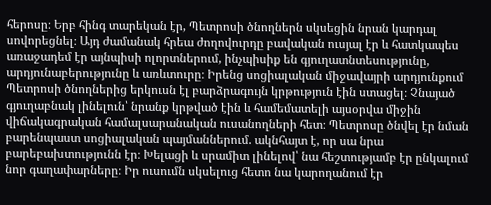հերոսը։ Երբ հինգ տարեկան էր, Պետրոսի ծնողներն սկսեցին նրան կարդալ սովորեցնել։ Այդ ժամանակ հրեա ժողովուրդը բավական ուսյալ էր և հատկապես առաջադեմ էր այնպիսի ոլորտներում, ինչպիսիք են գյուղատնտեսությունը, արդյունաբերությունը և առևտուրը։ Իրենց սոցիալական միջավայրի արդյունքում Պետրոսի ծնողներից երկուսն էլ բարձրագույն կրթություն էին ստացել։ Չնայած գյուղաբնակ լինելուն՝ նրանք կրթված էին և համեմատելի այսօրվա միջին վիճակագրական համալսարանական ուսանողների հետ։ Պետրոսը ծնվել էր նման բարենպաստ սոցիալական պայմաններում. ակնհայտ է, որ սա նրա բարեբախտությունն էր։ Խելացի և սրամիտ լինելով՝ նա հեշտությամբ էր ընկալում նոր գաղափարները։ Իր ուսումն սկսելուց հետո նա կարողանում էր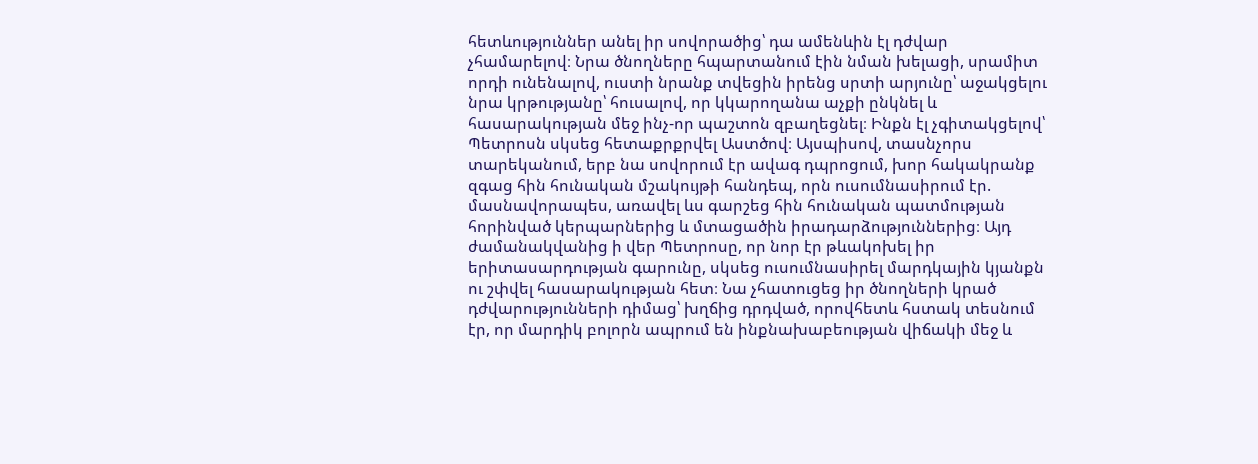հետևություններ անել իր սովորածից՝ դա ամենևին էլ դժվար չհամարելով։ Նրա ծնողները հպարտանում էին նման խելացի, սրամիտ որդի ունենալով, ուստի նրանք տվեցին իրենց սրտի արյունը՝ աջակցելու նրա կրթությանը՝ հուսալով, որ կկարողանա աչքի ընկնել և հասարակության մեջ ինչ-որ պաշտոն զբաղեցնել։ Ինքն էլ չգիտակցելով՝ Պետրոսն սկսեց հետաքրքրվել Աստծով։ Այսպիսով, տասնչորս տարեկանում, երբ նա սովորում էր ավագ դպրոցում, խոր հակակրանք զգաց հին հունական մշակույթի հանդեպ, որն ուսումնասիրում էր. մասնավորապես, առավել ևս գարշեց հին հունական պատմության հորինված կերպարներից և մտացածին իրադարձություններից։ Այդ ժամանակվանից ի վեր Պետրոսը, որ նոր էր թևակոխել իր երիտասարդության գարունը, սկսեց ուսումնասիրել մարդկային կյանքն ու շփվել հասարակության հետ։ Նա չհատուցեց իր ծնողների կրած դժվարությունների դիմաց՝ խղճից դրդված, որովհետև հստակ տեսնում էր, որ մարդիկ բոլորն ապրում են ինքնախաբեության վիճակի մեջ և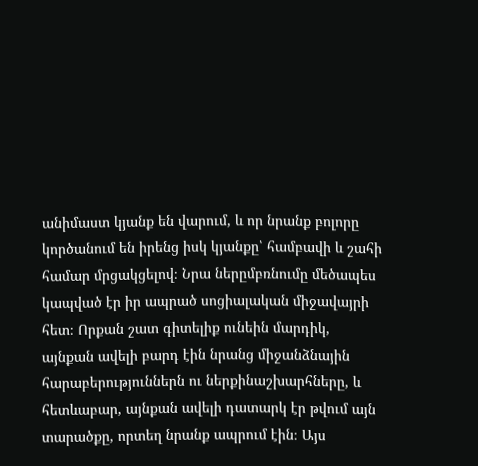անիմաստ կյանք են վարում, և որ նրանք բոլորը կործանում են իրենց իսկ կյանքը՝ համբավի և շահի համար մրցակցելով։ Նրա ներըմբռնումը մեծապես կապված էր իր ապրած սոցիալական միջավայրի հետ։ Որքան շատ գիտելիք ունեին մարդիկ, այնքան ավելի բարդ էին նրանց միջանձնային հարաբերություններն ու ներքինաշխարհները, և հետևաբար, այնքան ավելի դատարկ էր թվում այն տարածքը, որտեղ նրանք ապրում էին։ Այս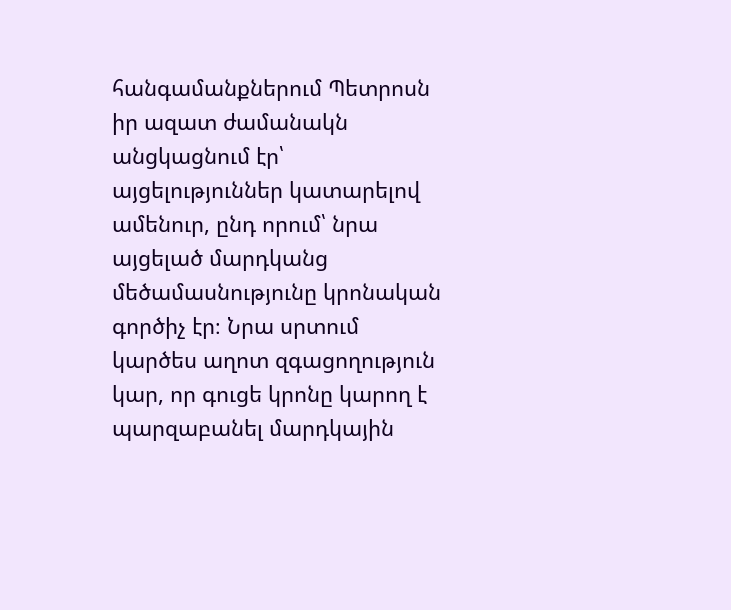հանգամանքներում Պետրոսն իր ազատ ժամանակն անցկացնում էր՝ այցելություններ կատարելով ամենուր, ընդ որում՝ նրա այցելած մարդկանց մեծամասնությունը կրոնական գործիչ էր։ Նրա սրտում կարծես աղոտ զգացողություն կար, որ գուցե կրոնը կարող է պարզաբանել մարդկային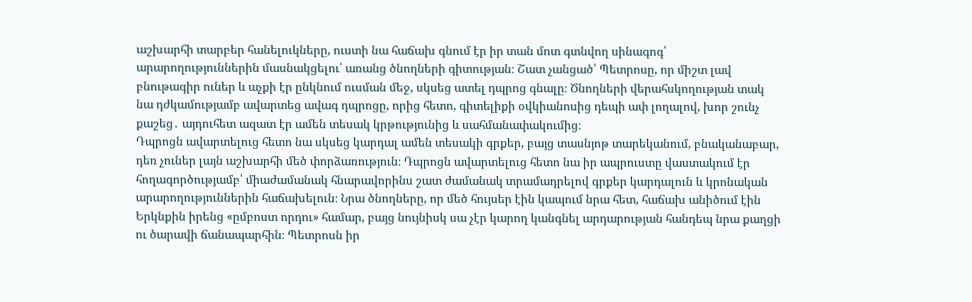աշխարհի տարբեր հանելուկները, ուստի նա հաճախ գնում էր իր տան մոտ գտնվող սինագոգ՝ արարողություններին մասնակցելու՝ առանց ծնողների գիտության։ Շատ չանցած՝ Պետրոսը, որ միշտ լավ բնութագիր ուներ և աչքի էր ընկնում ուսման մեջ, սկսեց ատել դպրոց գնալը։ Ծնողների վերահսկողության տակ նա դժկամությամբ ավարտեց ավագ դպրոցը, որից հետո, գիտելիքի օվկիանոսից դեպի ափ լողալով, խոր շունչ քաշեց․ այդուհետ ազատ էր ամեն տեսակ կրթությունից և սահմանափակումից։
Դպրոցն ավարտելուց հետո նա սկսեց կարդալ ամեն տեսակի գրքեր, բայց տասնյոթ տարեկանում, բնականաբար, դեռ չուներ լայն աշխարհի մեծ փորձառություն։ Դպրոցն ավարտելուց հետո նա իր ապրուստը վաստակում էր հողագործությամբ՝ միաժամանակ հնարավորինս շատ ժամանակ տրամադրելով գրքեր կարդալուն և կրոնական արարողություններին հաճախելուն։ Նրա ծնողները, որ մեծ հույսեր էին կապում նրա հետ, հաճախ անիծում էին Երկնքին իրենց «ըմբոստ որդու» համար, բայց նույնիսկ սա չէր կարող կանգնել արդարության հանդեպ նրա քաղցի ու ծարավի ճանապարհին։ Պետրոսն իր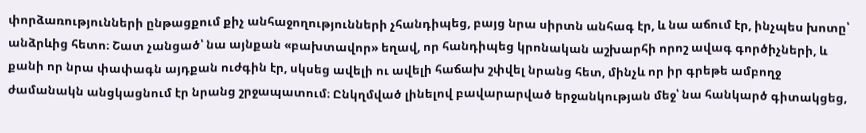փորձառությունների ընթացքում քիչ անհաջողությունների չհանդիպեց, բայց նրա սիրտն անհագ էր, և նա աճում էր, ինչպես խոտը՝ անձրևից հետո։ Շատ չանցած՝ նա այնքան «բախտավոր» եղավ, որ հանդիպեց կրոնական աշխարհի որոշ ավագ գործիչների, և քանի որ նրա փափագն այդքան ուժգին էր, սկսեց ավելի ու ավելի հաճախ շփվել նրանց հետ, մինչև որ իր գրեթե ամբողջ ժամանակն անցկացնում էր նրանց շրջապատում։ Ընկղմված լինելով բավարարված երջանկության մեջ՝ նա հանկարծ գիտակցեց,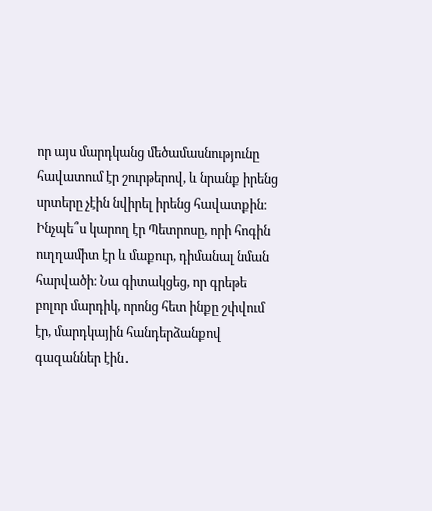որ այս մարդկանց մեծամասնությունը հավատում էր շուրթերով, և նրանք իրենց սրտերը չէին նվիրել իրենց հավատքին։ Ինչպե՞ս կարող էր Պետրոսը, որի հոգին ուղղամիտ էր և մաքուր, դիմանալ նման հարվածի։ Նա գիտակցեց, որ գրեթե բոլոր մարդիկ, որոնց հետ ինքը շփվում էր, մարդկային հանդերձանքով գազաններ էին․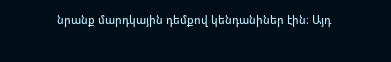նրանք մարդկային դեմքով կենդանիներ էին։ Այդ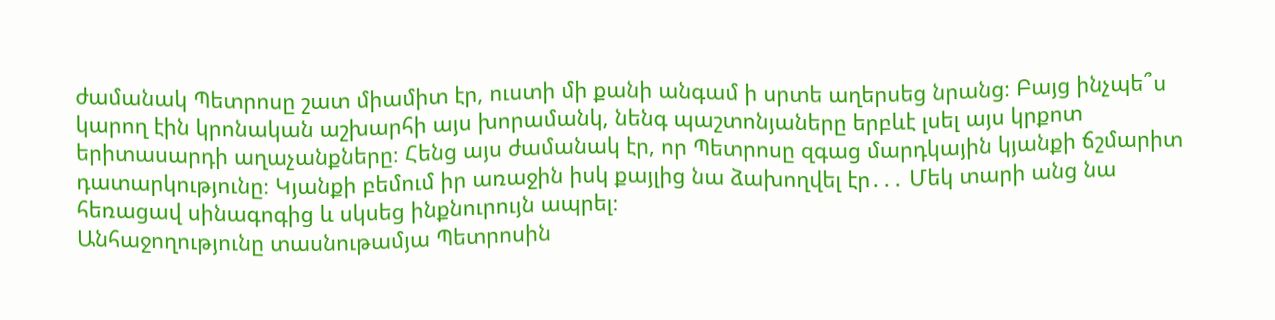ժամանակ Պետրոսը շատ միամիտ էր, ուստի մի քանի անգամ ի սրտե աղերսեց նրանց։ Բայց ինչպե՞ս կարող էին կրոնական աշխարհի այս խորամանկ, նենգ պաշտոնյաները երբևէ լսել այս կրքոտ երիտասարդի աղաչանքները։ Հենց այս ժամանակ էր, որ Պետրոսը զգաց մարդկային կյանքի ճշմարիտ դատարկությունը։ Կյանքի բեմում իր առաջին իսկ քայլից նա ձախողվել էր․․․ Մեկ տարի անց նա հեռացավ սինագոգից և սկսեց ինքնուրույն ապրել։
Անհաջողությունը տասնութամյա Պետրոսին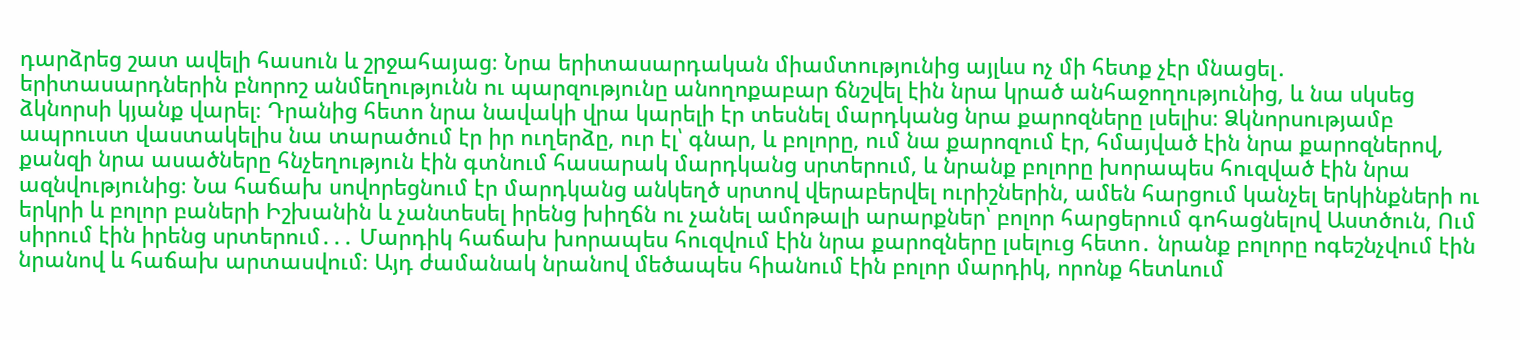դարձրեց շատ ավելի հասուն և շրջահայաց։ Նրա երիտասարդական միամտությունից այլևս ոչ մի հետք չէր մնացել․ երիտասարդներին բնորոշ անմեղությունն ու պարզությունը անողոքաբար ճնշվել էին նրա կրած անհաջողությունից, և նա սկսեց ձկնորսի կյանք վարել։ Դրանից հետո նրա նավակի վրա կարելի էր տեսնել մարդկանց նրա քարոզները լսելիս։ Ձկնորսությամբ ապրուստ վաստակելիս նա տարածում էր իր ուղերձը, ուր էլ՝ գնար, և բոլորը, ում նա քարոզում էր, հմայված էին նրա քարոզներով, քանզի նրա ասածները հնչեղություն էին գտնում հասարակ մարդկանց սրտերում, և նրանք բոլորը խորապես հուզված էին նրա ազնվությունից։ Նա հաճախ սովորեցնում էր մարդկանց անկեղծ սրտով վերաբերվել ուրիշներին, ամեն հարցում կանչել երկինքների ու երկրի և բոլոր բաների Իշխանին և չանտեսել իրենց խիղճն ու չանել ամոթալի արարքներ՝ բոլոր հարցերում գոհացնելով Աստծուն, Ում սիրում էին իրենց սրտերում․․․ Մարդիկ հաճախ խորապես հուզվում էին նրա քարոզները լսելուց հետո․ նրանք բոլորը ոգեշնչվում էին նրանով և հաճախ արտասվում։ Այդ ժամանակ նրանով մեծապես հիանում էին բոլոր մարդիկ, որոնք հետևում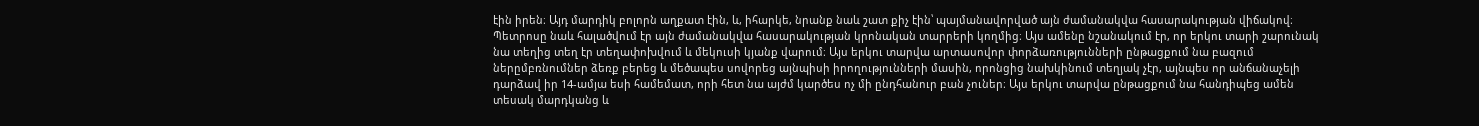էին իրեն։ Այդ մարդիկ բոլորն աղքատ էին, և, իհարկե, նրանք նաև շատ քիչ էին՝ պայմանավորված այն ժամանակվա հասարակության վիճակով։ Պետրոսը նաև հալածվում էր այն ժամանակվա հասարակության կրոնական տարրերի կողմից։ Այս ամենը նշանակում էր, որ երկու տարի շարունակ նա տեղից տեղ էր տեղափոխվում և մեկուսի կյանք վարում։ Այս երկու տարվա արտասովոր փորձառությունների ընթացքում նա բազում ներըմբռնումներ ձեռք բերեց և մեծապես սովորեց այնպիսի իրողությունների մասին, որոնցից նախկինում տեղյակ չէր, այնպես որ անճանաչելի դարձավ իր 14-ամյա եսի համեմատ, որի հետ նա այժմ կարծես ոչ մի ընդհանուր բան չուներ։ Այս երկու տարվա ընթացքում նա հանդիպեց ամեն տեսակ մարդկանց և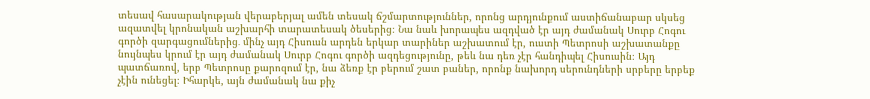տեսավ հասարակության վերաբերյալ ամեն տեսակ ճշմարտություններ, որոնց արդյունքում աստիճանաբար սկսեց ազատվել կրոնական աշխարհի տարատեսակ ծեսերից։ Նա նաև խորապես ազդված էր այդ ժամանակ Սուրբ Հոգու գործի զարգացումներից․ մինչ այդ Հիսուսն արդեն երկար տարիներ աշխատում էր, ուստի Պետրոսի աշխատանքը նույնպես կրում էր այդ ժամանակ Սուրբ Հոգու գործի ազդեցությունը, թեև նա դեռ չէր հանդիպել Հիսուսին։ Այդ պատճառով, երբ Պետրոսը քարոզում էր, նա ձեռք էր բերում շատ բաներ, որոնք նախորդ սերունդների սրբերը երբեք չէին ունեցել։ Իհարկե, այն ժամանակ նա քիչ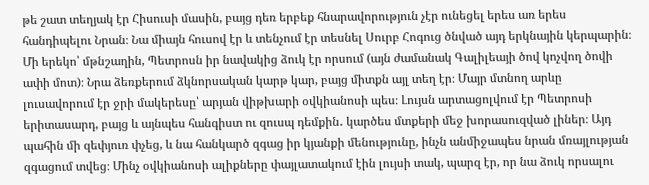թե շատ տեղյակ էր Հիսուսի մասին, բայց դեռ երբեք հնարավորություն չէր ունեցել երես առ երես հանդիպելու Նրան։ Նա միայն հուսով էր և տենչում էր տեսնել Սուրբ Հոգուց ծնված այդ երկնային կերպարին։
Մի երեկո՝ մթնշաղին, Պետրոսն իր նավակից ձուկ էր որսում (այն ժամանակ Գալիլեայի ծով կոչվող ծովի ափի մոտ)։ Նրա ձեռքերում ձկնորսական կարթ կար, բայց միտքն այլ տեղ էր։ Մայր մտնող արևը լուսավորում էր ջրի մակերեսը՝ արյան վիթխարի օվկիանոսի պես։ Լույսն արտացոլվում էր Պետրոսի երիտասարդ, բայց և այնպես հանգիստ ու զուսպ դեմքին․ կարծես մտքերի մեջ խորասուզված լիներ։ Այդ պահին մի զեփյուռ փչեց, և նա հանկարծ զգաց իր կյանքի մենությունը, ինչն անմիջապես նրան մռայլության զգացում տվեց։ Մինչ օվկիանոսի ալիքները փայլատակում էին լույսի տակ, պարզ էր, որ նա ձուկ որսալու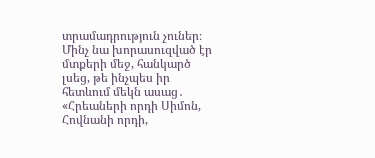տրամադրություն չուներ։ Մինչ նա խորասուզված էր մտքերի մեջ, հանկարծ լսեց, թե ինչպես իր հետևում մեկն ասաց․ «Հրեաների որդի Սիմոն, Հովնանի որդի,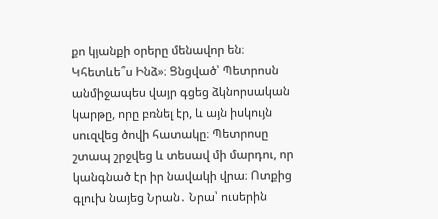քո կյանքի օրերը մենավոր են։ Կհետևե՞ս Ինձ»։ Ցնցված՝ Պետրոսն անմիջապես վայր գցեց ձկնորսական կարթը, որը բռնել էր, և այն իսկույն սուզվեց ծովի հատակը։ Պետրոսը շտապ շրջվեց և տեսավ մի մարդու, որ կանգնած էր իր նավակի վրա։ Ոտքից գլուխ նայեց Նրան․ Նրա՝ ուսերին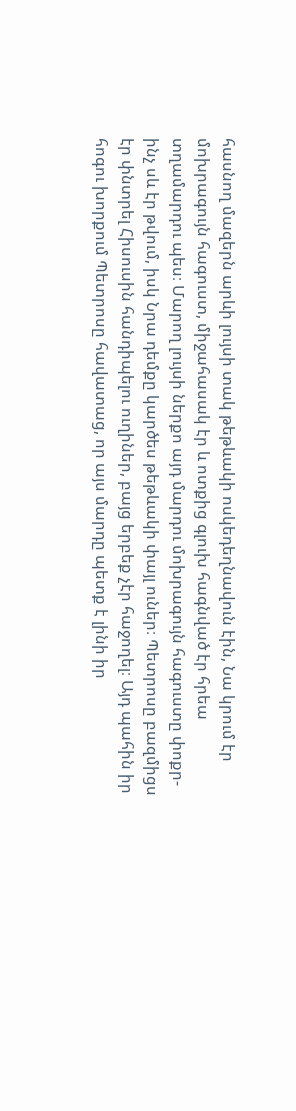հասնող մազերն արևի լույսի տակ թեթևակի ոսկեդեղնավուն էին, Նա կրում էր մոխրագույն հագուստ, միջահասակ էր և ոտքից գլուխ հագնված էր հրեա տղամարդու պես։ Մարող լույսի ներքո այդ մարդու մոխրագույն հագուստը փոքր-ինչ սև էր թվում, իսկ Նրա դեմքը կարծես թեթևակի փայլ ուներ։ Պետրոսը բազմիցս էր փնտրել Հիսուսին հանդիպելու ուղիներ, բայց երբեք չէր հաջողել։ Այդ պահին իր հոգու խորքում Պետրոսը հավատաց, որ այս մարդը պետք է լինի իր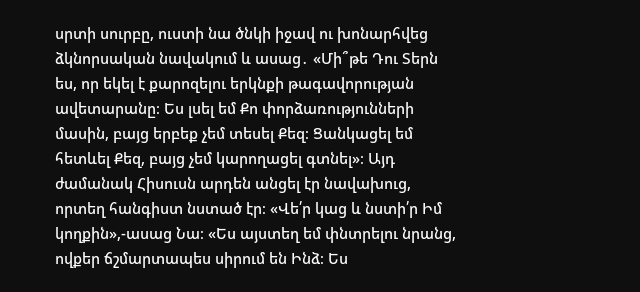սրտի սուրբը, ուստի նա ծնկի իջավ ու խոնարհվեց ձկնորսական նավակում և ասաց․ «Մի՞թե Դու Տերն ես, որ եկել է քարոզելու երկնքի թագավորության ավետարանը։ Ես լսել եմ Քո փորձառությունների մասին, բայց երբեք չեմ տեսել Քեզ։ Ցանկացել եմ հետևել Քեզ, բայց չեմ կարողացել գտնել»։ Այդ ժամանակ Հիսուսն արդեն անցել էր նավախուց, որտեղ հանգիստ նստած էր։ «Վե՛ր կաց և նստի՛ր Իմ կողքին»,-ասաց Նա։ «Ես այստեղ եմ փնտրելու նրանց, ովքեր ճշմարտապես սիրում են Ինձ։ Ես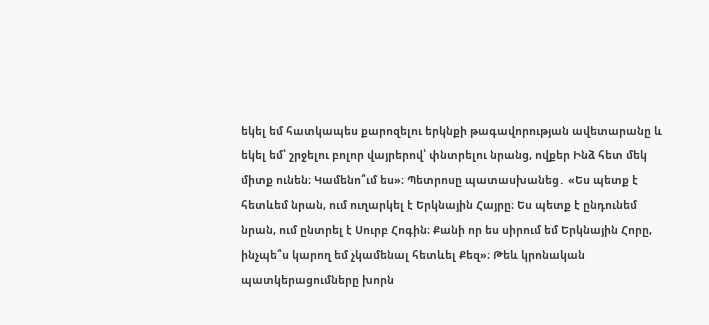եկել եմ հատկապես քարոզելու երկնքի թագավորության ավետարանը և եկել եմ՝ շրջելու բոլոր վայրերով՝ փնտրելու նրանց, ովքեր Ինձ հետ մեկ միտք ունեն։ Կամենո՞ւմ ես»։ Պետրոսը պատասխանեց․ «Ես պետք է հետևեմ նրան, ում ուղարկել է Երկնային Հայրը։ Ես պետք է ընդունեմ նրան, ում ընտրել է Սուրբ Հոգին։ Քանի որ ես սիրում եմ Երկնային Հորը, ինչպե՞ս կարող եմ չկամենալ հետևել Քեզ»։ Թեև կրոնական պատկերացումները խորն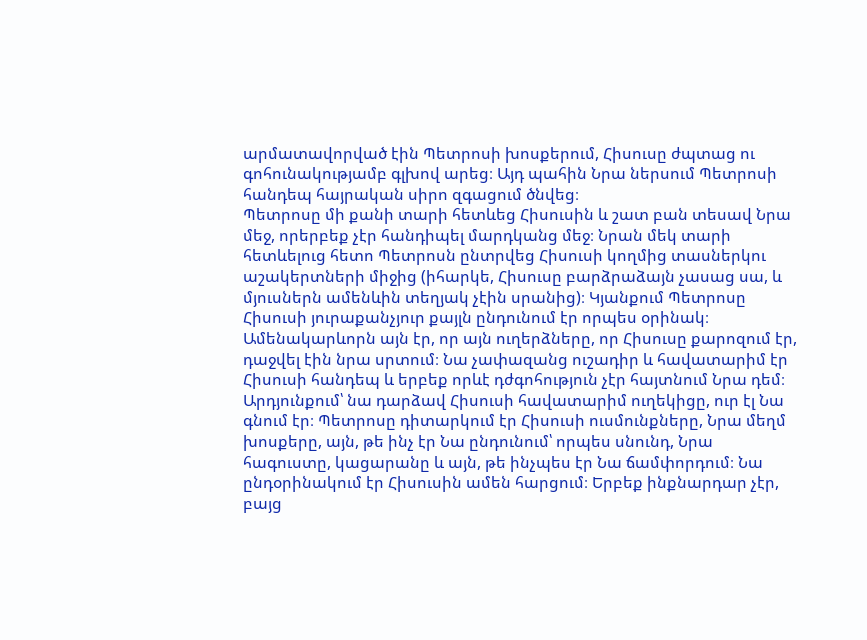արմատավորված էին Պետրոսի խոսքերում, Հիսուսը ժպտաց ու գոհունակությամբ գլխով արեց։ Այդ պահին Նրա ներսում Պետրոսի հանդեպ հայրական սիրո զգացում ծնվեց։
Պետրոսը մի քանի տարի հետևեց Հիսուսին և շատ բան տեսավ Նրա մեջ, որերբեք չէր հանդիպել մարդկանց մեջ։ Նրան մեկ տարի հետևելուց հետո Պետրոսն ընտրվեց Հիսուսի կողմից տասներկու աշակերտների միջից (իհարկե, Հիսուսը բարձրաձայն չասաց սա, և մյուսներն ամենևին տեղյակ չէին սրանից)։ Կյանքում Պետրոսը Հիսուսի յուրաքանչյուր քայլն ընդունում էր որպես օրինակ։ Ամենակարևորն այն էր, որ այն ուղերձները, որ Հիսուսը քարոզում էր, դաջվել էին նրա սրտում։ Նա չափազանց ուշադիր և հավատարիմ էր Հիսուսի հանդեպ և երբեք որևէ դժգոհություն չէր հայտնում Նրա դեմ։ Արդյունքում՝ նա դարձավ Հիսուսի հավատարիմ ուղեկիցը, ուր էլ Նա գնում էր։ Պետրոսը դիտարկում էր Հիսուսի ուսմունքները, Նրա մեղմ խոսքերը, այն, թե ինչ էր Նա ընդունում՝ որպես սնունդ, Նրա հագուստը, կացարանը և այն, թե ինչպես էր Նա ճամփորդում։ Նա ընդօրինակում էր Հիսուսին ամեն հարցում։ Երբեք ինքնարդար չէր, բայց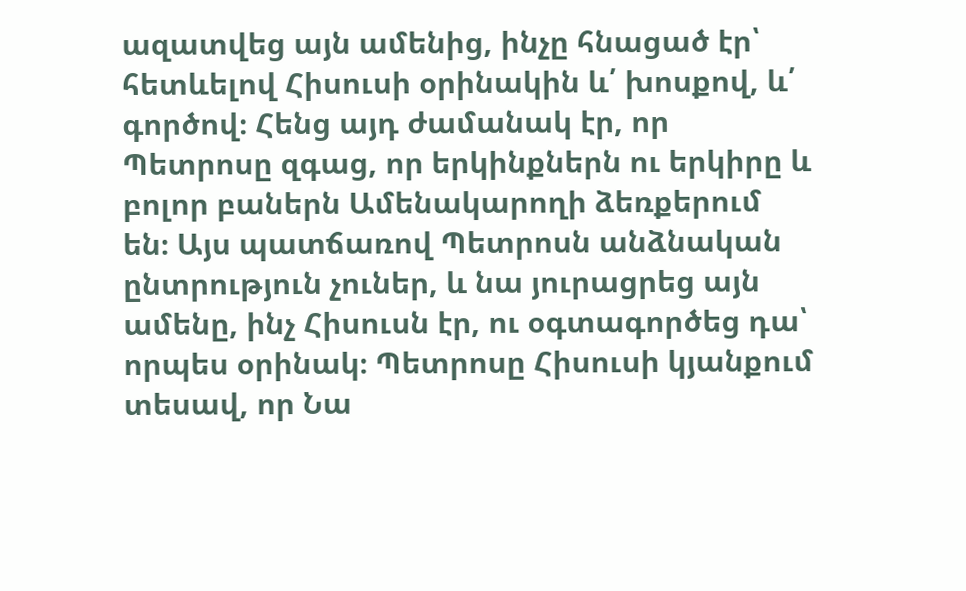ազատվեց այն ամենից, ինչը հնացած էր՝ հետևելով Հիսուսի օրինակին և՛ խոսքով, և՛ գործով։ Հենց այդ ժամանակ էր, որ Պետրոսը զգաց, որ երկինքներն ու երկիրը և բոլոր բաներն Ամենակարողի ձեռքերում են։ Այս պատճառով Պետրոսն անձնական ընտրություն չուներ, և նա յուրացրեց այն ամենը, ինչ Հիսուսն էր, ու օգտագործեց դա՝ որպես օրինակ։ Պետրոսը Հիսուսի կյանքում տեսավ, որ Նա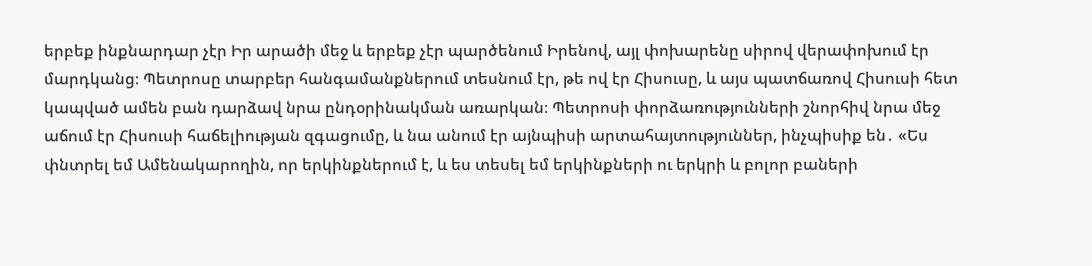երբեք ինքնարդար չէր Իր արածի մեջ և երբեք չէր պարծենում Իրենով, այլ փոխարենը սիրով վերափոխում էր մարդկանց։ Պետրոսը տարբեր հանգամանքներում տեսնում էր, թե ով էր Հիսուսը, և այս պատճառով Հիսուսի հետ կապված ամեն բան դարձավ նրա ընդօրինակման առարկան։ Պետրոսի փորձառությունների շնորհիվ նրա մեջ աճում էր Հիսուսի հաճելիության զգացումը, և նա անում էր այնպիսի արտահայտություններ, ինչպիսիք են․ «Ես փնտրել եմ Ամենակարողին, որ երկինքներում է, և ես տեսել եմ երկինքների ու երկրի և բոլոր բաների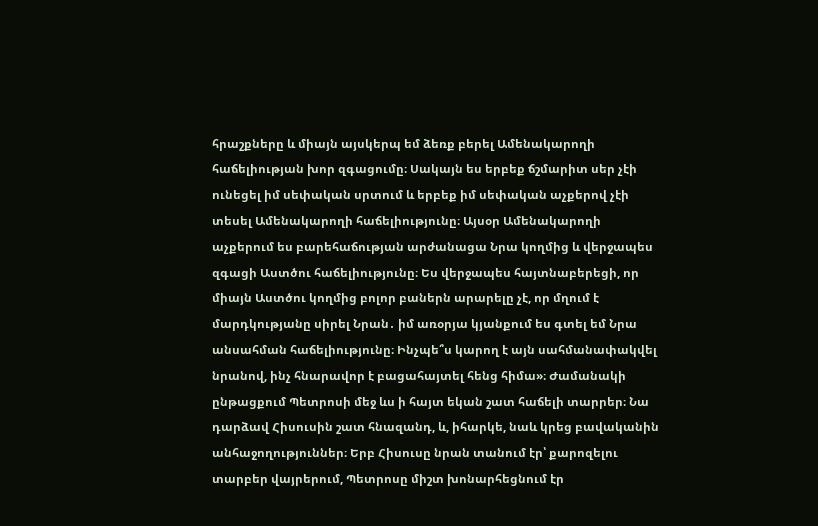հրաշքները և միայն այսկերպ եմ ձեռք բերել Ամենակարողի հաճելիության խոր զգացումը։ Սակայն ես երբեք ճշմարիտ սեր չէի ունեցել իմ սեփական սրտում և երբեք իմ սեփական աչքերով չէի տեսել Ամենակարողի հաճելիությունը։ Այսօր Ամենակարողի աչքերում ես բարեհաճության արժանացա Նրա կողմից և վերջապես զգացի Աստծու հաճելիությունը։ Ես վերջապես հայտնաբերեցի, որ միայն Աստծու կողմից բոլոր բաներն արարելը չէ, որ մղում է մարդկությանը սիրել Նրան․ իմ առօրյա կյանքում ես գտել եմ Նրա անսահման հաճելիությունը։ Ինչպե՞ս կարող է այն սահմանափակվել նրանով, ինչ հնարավոր է բացահայտել հենց հիմա»։ Ժամանակի ընթացքում Պետրոսի մեջ ևս ի հայտ եկան շատ հաճելի տարրեր։ Նա դարձավ Հիսուսին շատ հնազանդ, և, իհարկե, նաև կրեց բավականին անհաջողություններ։ Երբ Հիսուսը նրան տանում էր՝ քարոզելու տարբեր վայրերում, Պետրոսը միշտ խոնարհեցնում էր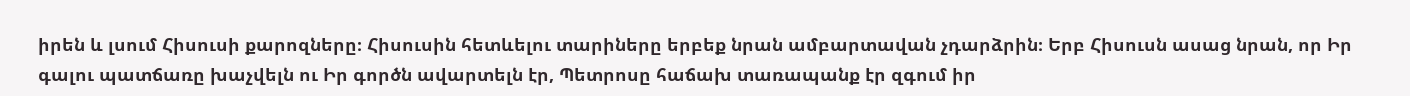իրեն և լսում Հիսուսի քարոզները։ Հիսուսին հետևելու տարիները երբեք նրան ամբարտավան չդարձրին։ Երբ Հիսուսն ասաց նրան, որ Իր գալու պատճառը խաչվելն ու Իր գործն ավարտելն էր, Պետրոսը հաճախ տառապանք էր զգում իր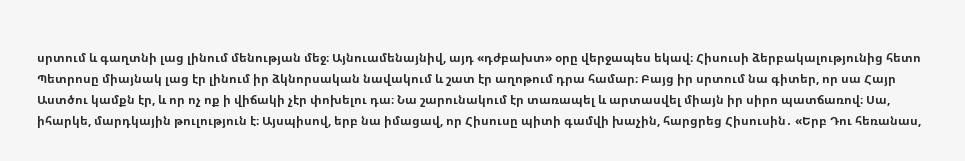սրտում և գաղտնի լաց լինում մենության մեջ։ Այնուամենայնիվ, այդ «դժբախտ» օրը վերջապես եկավ։ Հիսուսի ձերբակալությունից հետո Պետրոսը միայնակ լաց էր լինում իր ձկնորսական նավակում և շատ էր աղոթում դրա համար։ Բայց իր սրտում նա գիտեր, որ սա Հայր Աստծու կամքն էր, և որ ոչ ոք ի վիճակի չէր փոխելու դա։ Նա շարունակում էր տառապել և արտասվել միայն իր սիրո պատճառով։ Սա, իհարկե, մարդկային թուլություն է։ Այսպիսով, երբ նա իմացավ, որ Հիսուսը պիտի գամվի խաչին, հարցրեց Հիսուսին․ «Երբ Դու հեռանաս,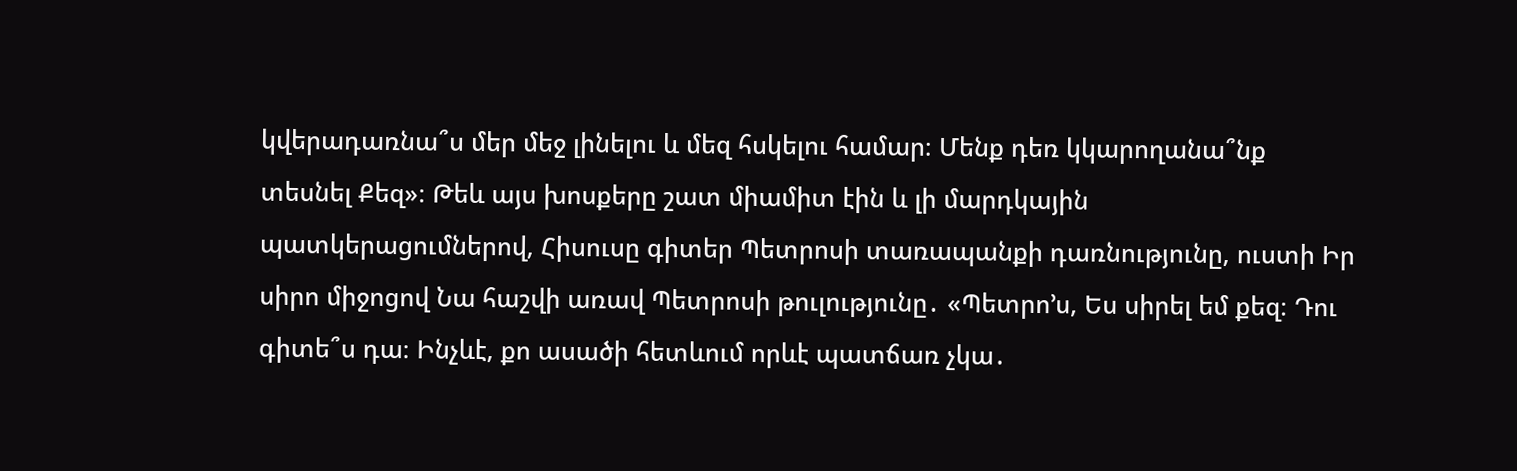կվերադառնա՞ս մեր մեջ լինելու և մեզ հսկելու համար։ Մենք դեռ կկարողանա՞նք տեսնել Քեզ»։ Թեև այս խոսքերը շատ միամիտ էին և լի մարդկային պատկերացումներով, Հիսուսը գիտեր Պետրոսի տառապանքի դառնությունը, ուստի Իր սիրո միջոցով Նա հաշվի առավ Պետրոսի թուլությունը․ «Պետրո’ս, Ես սիրել եմ քեզ։ Դու գիտե՞ս դա։ Ինչևէ, քո ասածի հետևում որևէ պատճառ չկա․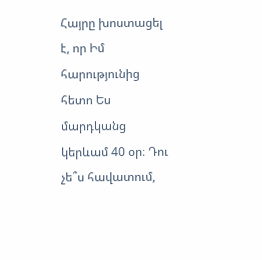Հայրը խոստացել է, որ Իմ հարությունից հետո Ես մարդկանց կերևամ 40 օր։ Դու չե՞ս հավատում,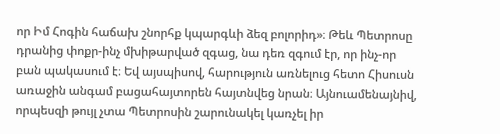որ Իմ Հոգին հաճախ շնորհք կպարգևի ձեզ բոլորիդ»։ Թեև Պետրոսը դրանից փոքր-ինչ մխիթարված զգաց, նա դեռ զգում էր, որ ինչ-որ բան պակասում է։ Եվ այսպիսով, հարություն առնելուց հետո Հիսուսն առաջին անգամ բացահայտորեն հայտնվեց նրան։ Այնուամենայնիվ, որպեսզի թույլ չտա Պետրոսին շարունակել կառչել իր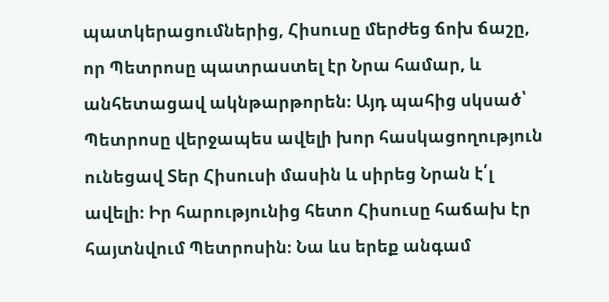պատկերացումներից, Հիսուսը մերժեց ճոխ ճաշը, որ Պետրոսը պատրաստել էր Նրա համար, և անհետացավ ակնթարթորեն։ Այդ պահից սկսած՝ Պետրոսը վերջապես ավելի խոր հասկացողություն ունեցավ Տեր Հիսուսի մասին և սիրեց Նրան է՛լ ավելի։ Իր հարությունից հետո Հիսուսը հաճախ էր հայտնվում Պետրոսին։ Նա ևս երեք անգամ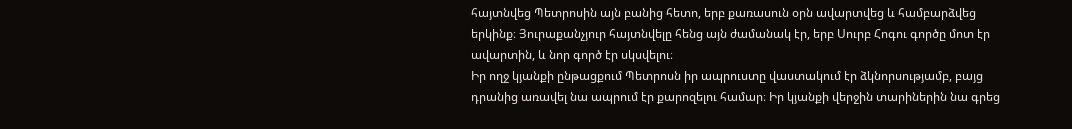հայտնվեց Պետրոսին այն բանից հետո, երբ քառասուն օրն ավարտվեց և համբարձվեց երկինք։ Յուրաքանչյուր հայտնվելը հենց այն ժամանակ էր, երբ Սուրբ Հոգու գործը մոտ էր ավարտին, և նոր գործ էր սկսվելու։
Իր ողջ կյանքի ընթացքում Պետրոսն իր ապրուստը վաստակում էր ձկնորսությամբ, բայց դրանից առավել նա ապրում էր քարոզելու համար։ Իր կյանքի վերջին տարիներին նա գրեց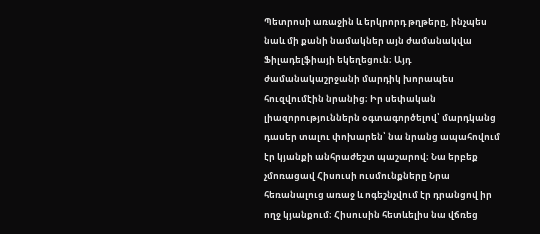Պետրոսի առաջին և երկրորդ թղթերը, ինչպես նաև մի քանի նամակներ այն ժամանակվա Ֆիլադելֆիայի եկեղեցուն։ Այդ ժամանակաշրջանի մարդիկ խորապես հուզվումէին նրանից։ Իր սեփական լիազորություններն օգտագործելով՝ մարդկանց դասեր տալու փոխարեն՝ նա նրանց ապահովում էր կյանքի անհրաժեշտ պաշարով։ Նա երբեք չմոռացավ Հիսուսի ուսմունքները Նրա հեռանալուց առաջ և ոգեշնչվում էր դրանցով իր ողջ կյանքում։ Հիսուսին հետևելիս նա վճռեց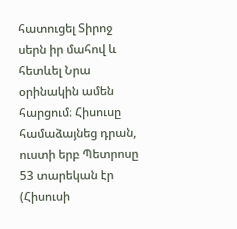հատուցել Տիրոջ սերն իր մահով և հետևել Նրա օրինակին ամեն հարցում։ Հիսուսը համաձայնեց դրան, ուստի երբ Պետրոսը 53 տարեկան էր (Հիսուսի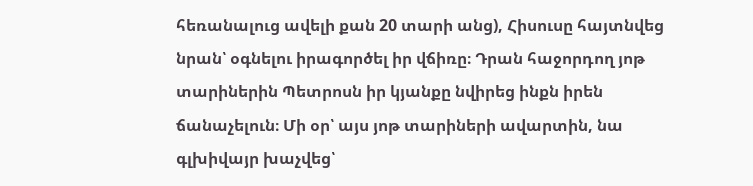հեռանալուց ավելի քան 20 տարի անց), Հիսուսը հայտնվեց նրան՝ օգնելու իրագործել իր վճիռը։ Դրան հաջորդող յոթ տարիներին Պետրոսն իր կյանքը նվիրեց ինքն իրեն ճանաչելուն։ Մի օր՝ այս յոթ տարիների ավարտին, նա գլխիվայր խաչվեց՝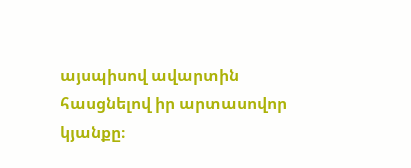այսպիսով ավարտին հասցնելով իր արտասովոր կյանքը։